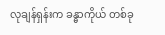လုချန်ရှန်းက ခန္ဓာကိုယ် တစ်ခု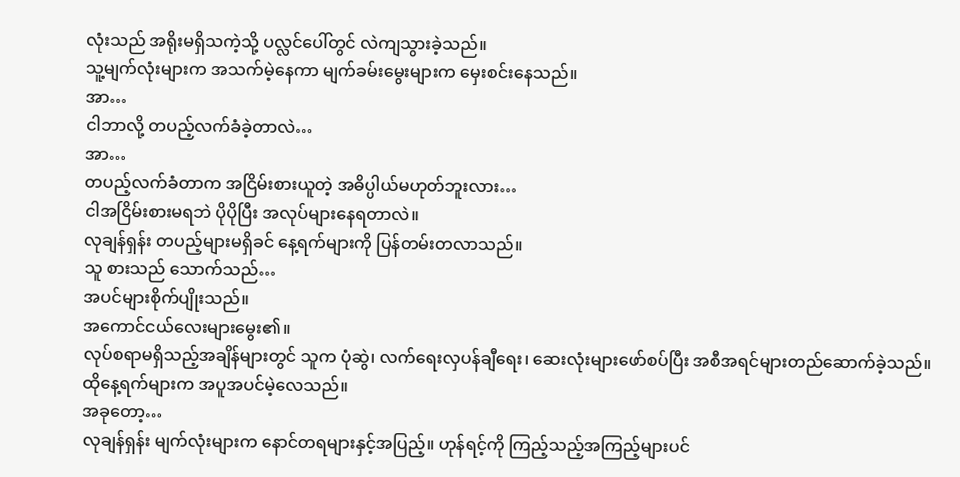လုံးသည် အရိုးမရှိသကဲ့သို့ ပလ္လင်ပေါ်တွင် လဲကျသွားခဲ့သည်။
သူ့မျက်လုံးများက အသက်မဲ့နေကာ မျက်ခမ်းမွေးများက မှေးစင်းနေသည်။
အာ…
ငါဘာလို့ တပည့်လက်ခံခဲ့တာလဲ…
အာ…
တပည့်လက်ခံတာက အငြိမ်းစားယူတဲ့ အဓိပ္ပါယ်မဟုတ်ဘူးလား…
ငါအငြိမ်းစားမရဘဲ ပိုပိုပြီး အလုပ်များနေရတာလဲ။
လုချန်ရှန်း တပည့်များမရှိခင် နေ့ရက်များကို ပြန်တမ်းတလာသည်။
သူ စားသည် သောက်သည်…
အပင်များစိုက်ပျိုးသည်။
အကောင်ငယ်လေးများမွေး၏။
လုပ်စရာမရှိသည့်အချိန်များတွင် သူက ပုံဆွဲ၊ လက်ရေးလှပန်ချီရေး၊ ဆေးလုံးများဖော်စပ်ပြီး အစီအရင်များတည်ဆောက်ခဲ့သည်။
ထိုနေ့ရက်များက အပူအပင်မဲ့လေသည်။
အခုတော့…
လုချန်ရှန်း မျက်လုံးများက နောင်တရများနှင့်အပြည့်။ ဟုန်ရင့်ကို ကြည့်သည့်အကြည့်များပင်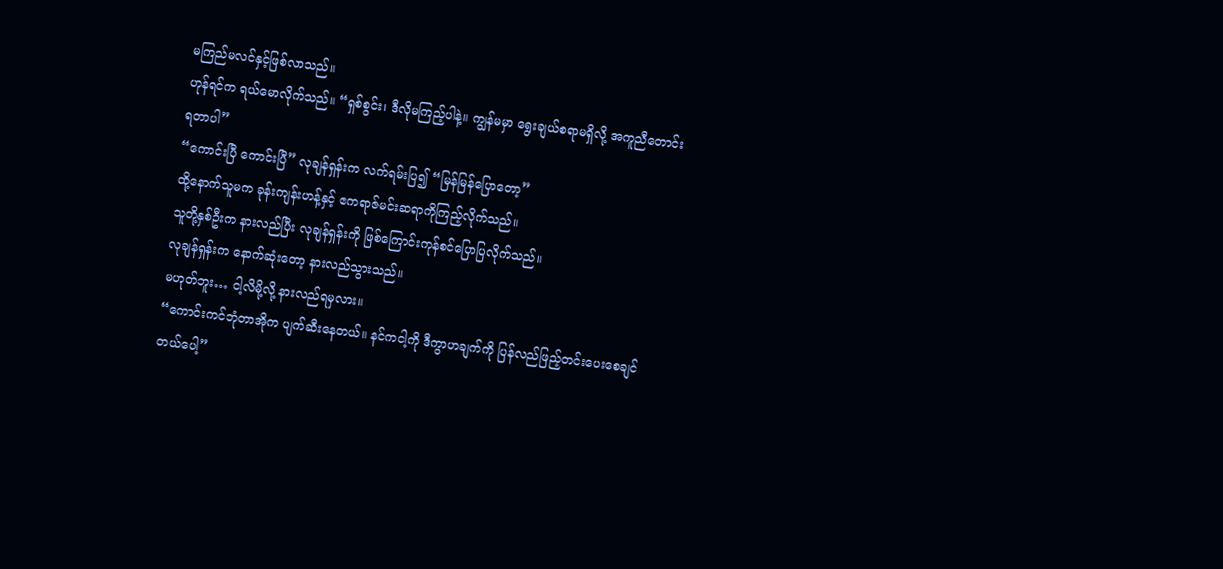မကြည်မလင်နှင့်ဖြစ်လာသည်။
ဟုန်ရင်က ရယ်မောလိုက်သည်။ “ရှစ်စွင်း၊ ဒီလိုမကြည့်ပါနဲ့။ ကျွန်မမှာ ရွေးချယ်စရာမရှိလို့ အကူညီတောင်းရတာပါ”
“ကောင်းပြီ ကောင်းပြီ” လုချန်ရှန်းက လက်ရမ်းပြ၍ “မြန်မြန်ပြောတော့”
ထို့နောက်သူမက ခုန်းကျန်းဟန့်နှင့် ဧကရာဇ်မင်းဆရာကိုကြည့်လိုက်သည်။
သူတို့နှစ်ဦးက နားလည်ပြီး လုချန်ရှန်းကို ဖြစ်ကြောင်းကုန်စင်ပြောပြလိုက်သည်။
လုချန်ရှန်းက နောက်ဆုံးတော့ နားလည်သွားသည်။
မဟုတ်ဘူး… ငါ့လိမို့လို့ နားလည်ရမှလား။
“ကောင်းကင်ဘုံတာအိုက ပျက်ဆီးနေတယ်။ နင်ကငါ့ကို ဒီကွာဟချက်ကို ပြန်လည်ဖြည့်တင်းပေးစေချင်တယ်ပေါ့”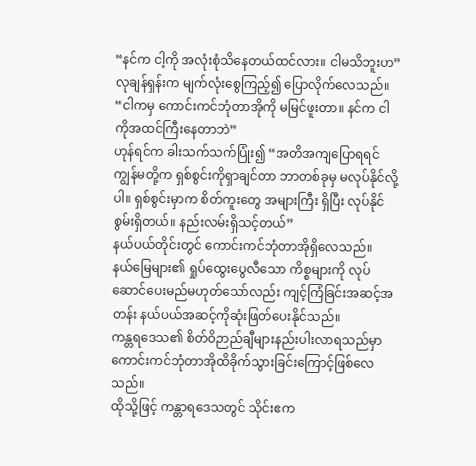“နင်က ငါ့ကို အလုံးစုံသိနေတယ်ထင်လား။ ငါမသိဘူးဟ”
လုချန်ရှန်းက မျက်လုံးစွေကြည့်၍ ပြောလိုက်လေသည်။ “ငါကမှ ကောင်းကင်ဘုံတာအိုကို မမြင်ဖူးတာ။ နင်က ငါကိုအထင်ကြီးနေတာဘဲ”
ဟုန်ရင်က ခါးသက်သက်ပြုံး၍ “အတိအကျပြောရရင် ကျွန်မတို့က ရှစ်စွင်းကိုရှာချင်တာ ဘာတစ်ခုမှ မလုပ်နိုင်လို့ပါ။ ရှစ်စွင်းမှာက စိတ်ကူးတွေ အများကြီး ရှိပြီး လုပ်နိုင်စွမ်းရှိတယ်။ နည်းလမ်းရှိသင့်တယ်”
နယ်ပယ်တိုင်းတွင် ကောင်းကင်ဘုံတာအိုရှိလေသည်။
နယ်မြေများ၏ ရှုပ်ထွေးပွေလီသော ကိစ္စများကို လုပ်ဆောင်ပေးမည်မဟုတ်သော်လည်း ကျင့်ကြံခြင်းအဆင့်အတန်း နယ်ပယ်အဆင့်ကိုဆုံးဖြတ်ပေးနိုင်သည်။
ကန္တရဒေသ၏ စိတ်ဝိဉာည်ချီများနည်းပါးလာရသည်မှာ ကောင်းကင်ဘုံတာအိုထိခိုက်သွားခြင်းကြောင့်ဖြစ်လေသည်။
ထိုသို့ဖြင့် ကန္တာရဒေသတွင် သိုင်းဧက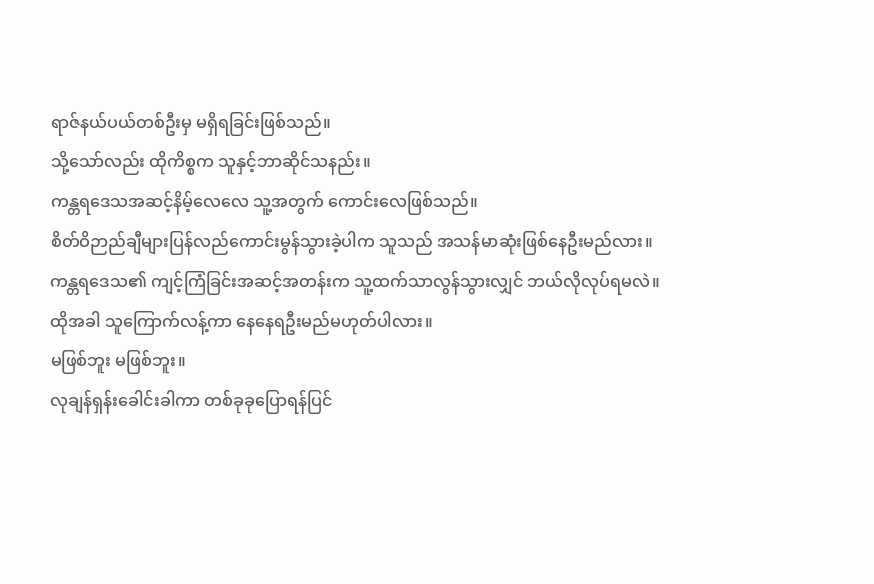ရာဇ်နယ်ပယ်တစ်ဦးမှ မရှိရခြင်းဖြစ်သည်။
သို့သော်လည်း ထိုကိစ္စက သူနှင့်ဘာဆိုင်သနည်း။
ကန္တရဒေသအဆင့်နိမ့်လေလေ သူ့အတွက် ကောင်းလေဖြစ်သည်။
စိတ်ဝိဉာည်ချီများပြန်လည်ကောင်းမွန်သွားခဲ့ပါက သူသည် အသန်မာဆုံးဖြစ်နေဦးမည်လား။
ကန္တရဒေသ၏ ကျင့်ကြံခြင်းအဆင့်အတန်းက သူ့ထက်သာလွန်သွားလျှင် ဘယ်လိုလုပ်ရမလဲ။
ထိုအခါ သူကြောက်လန့်ကာ နေနေရဦးမည်မဟုတ်ပါလား။
မဖြစ်ဘူး မဖြစ်ဘူး။
လုချန်ရှန်းခေါင်းခါကာ တစ်ခုခုပြောရန်ပြင်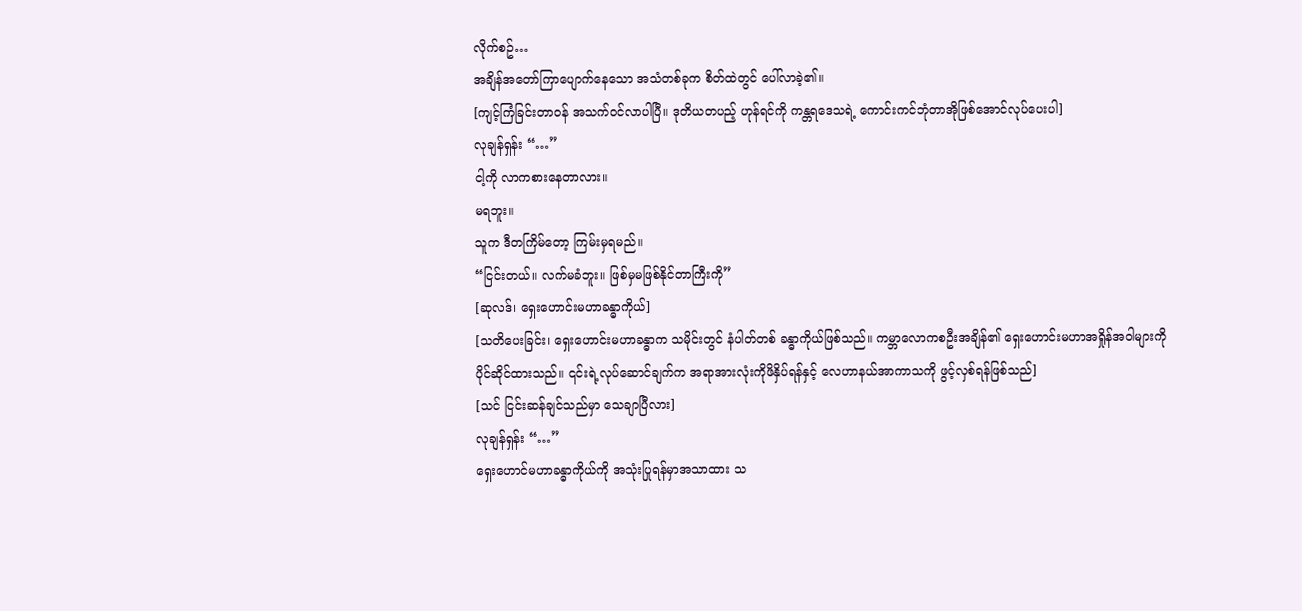လိုက်စဥ်…
အချိန်အတော်ကြာပျောက်နေသော အသံတစ်ခုက စိတ်ထဲတွင် ပေါ်လာခဲ့၏။
[ကျင့်ကြံခြင်းတာဝန် အသက်ဝင်လာပါပြီ။ ဒုတိယတပည့် ဟုန်ရင်ကို ကန္တရဒေသရဲ့ ကောင်းကင်ဘုံတာအိုဖြစ်အောင်လုပ်ပေးပါ]
လုချန်ရှန်း “…”
ငါ့ကို လာကစားနေတာလား။
မရဘူး။
သူက ဒီတကြိမ်တော့ ကြမ်းမှရမည်။
“ငြင်းတယ်။ လက်မခံဘူး။ ဖြစ်မှမဖြစ်နိုင်တာကြီးကို”
[ဆုလဒ်၊ ရှေးဟောင်းမဟာခန္ဓာကိုယ်]
[သတိပေးခြင်း၊ ရှေးဟောင်းမဟာခန္ဓာက သမိုင်းတွင် နံပါတ်တစ် ခန္ဓာကိုယ်ဖြစ်သည်။ ကမ္ဘာလောကစဦးအချိန်၏ ရှေးဟောင်းမဟာအရှိုန်အဝါများကို ပိုင်ဆိုင်ထားသည်။ ၎င်းရဲ့လုပ်ဆောင်ချက်က အရာအားလုံးကိုဖိနှိပ်ရန်နှင့် လေဟာနယ်အာကာသကို ဖွင့်လှစ်ရန်ဖြစ်သည်]
[သင် ငြင်းဆန်ချင်သည်မှာ သေချာပြီလား]
လုချန်ရှန်း “…”
ရှေးဟောင်မဟာခန္ဓာကိုယ်ကို အသုံးပြုရန်မှာအသာထား သ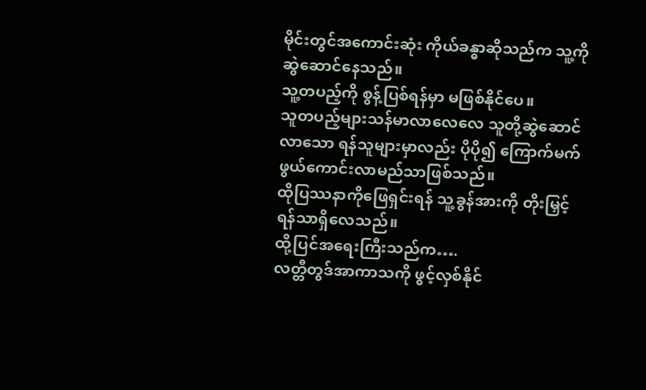မိုင်းတွင်အကောင်းဆုံး ကိုယ်ခန္ဓာဆိုသည်က သူ့ကိုဆွဲဆောင်နေသည်။
သူ့တပည့်ကို စွန့်ပြစ်ရန်မှာ မဖြစ်နိုင်ပေ။
သူတပည့်များသန်မာလာလေလေ သူတို့ဆွဲဆောင်လာသော ရန်သူများမှာလည်း ပိုပို၍ ကြောက်မက်ဖွယ်ကောင်းလာမည်သာဖြစ်သည်။
ထိုပြဿနာကိုဖြေရှင်းရန် သူ့ခွန်အားကို တိုးမြှင့်ရန်သာရှိလေသည်။
ထို့ပြင်အရေးကြီးသည်က….
လတ္တီတွဒ်အာကာသကို ဖွင့်လှစ်နိုင်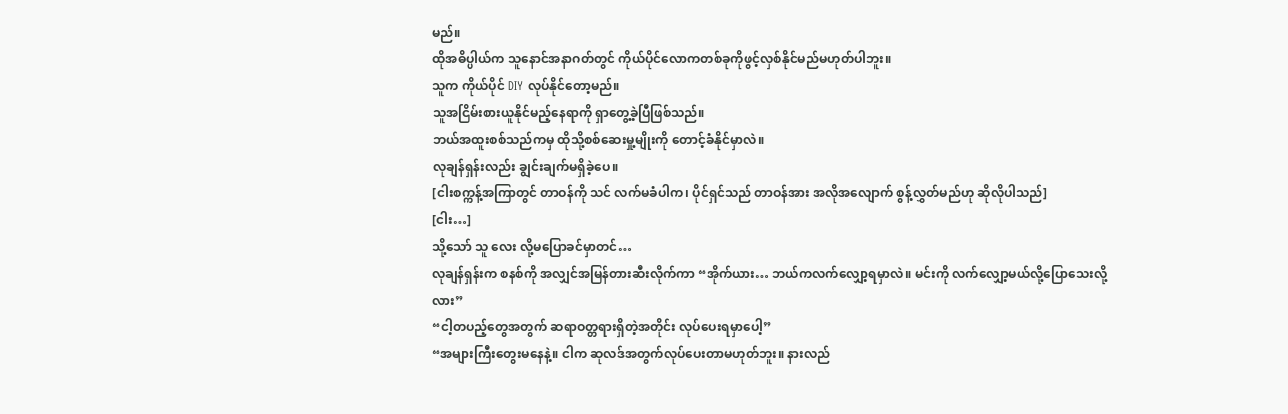မည်။
ထိုအဓိပ္ပါယ်က သူနောင်အနာဂတ်တွင် ကိုယ်ပိုင်လောကတစ်ခုကိုဖွင့်လှစ်နိုင်မည်မဟုတ်ပါဘူး။
သူက ကိုယ်ပိုင် DIY လုပ်နိုင်တော့မည်။
သူအငြိမ်းစားယူနိုင်မည့်နေရာကို ရှာတွေ့ခဲ့ပြီဖြစ်သည်။
ဘယ်အထူးစစ်သည်ကမှ ထိုသို့စစ်ဆေးမှု့မျိုးကို တောင့်ခံနိုင်မှာလဲ။
လုချန်ရှန်းလည်း ချွင်းချက်မရှိခဲ့ပေ။
[ငါးစက္ကန့်အကြာတွင် တာဝန်ကို သင် လက်မခံပါက၊ ပိုင်ရှင်သည် တာဝန်အား အလိုအလျောက် စွန့်လွှတ်မည်ဟု ဆိုလိုပါသည်]
[ငါး…]
သို့သော် သူ လေး လို့မပြောခင်မှာတင်…
လုချန်ရှန်းက စနစ်ကို အလျှင်အမြန်တားဆီးလိုက်ကာ “အိုက်ယား… ဘယ်ကလက်လျှော့ရမှာလဲ။ မင်းကို လက်လျှော့မယ်လို့ပြောသေးလို့လား”
“ငါ့တပည့်တွေအတွက် ဆရာဝတ္တရားရှိတဲ့အတိုင်း လုပ်ပေးရမှာပေါ့”
“အများကြီးတွေးမနေနဲ့။ ငါက ဆုလဒ်အတွက်လုပ်ပေးတာမဟုတ်ဘူး။ နားလည်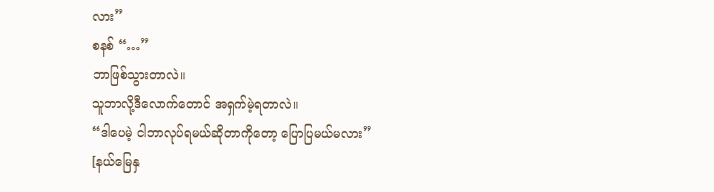လား”
စနစ် “…”
ဘာဖြစ်သွားတာလဲ။
သူဘာလို့ဒီလောက်တောင် အရှက်မဲ့ရတာလဲ။
“ဒါပေမဲ့ ငါဘာလုပ်ရမယ်ဆိုတာကိုတော့ ပြောပြမယ်မလား”
[နယ်မြေနှ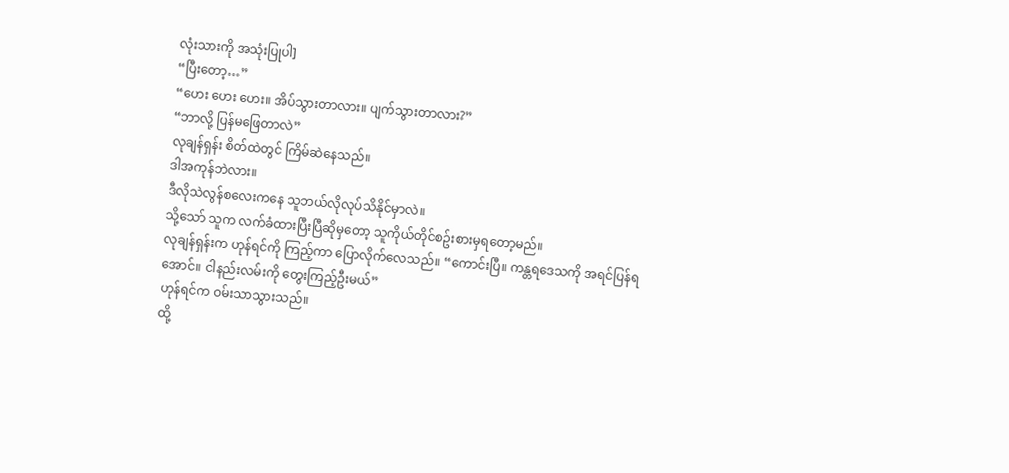လုံးသားကို အသုံးပြုပါ]
“ပြီးတော့…”
“ဟေး ဟေး ဟေး။ အိပ်သွားတာလား။ ပျက်သွားတာလား?”
“ဘာလို့ ပြန်မဖြေတာလဲ”
လုချန်ရှန်း စိတ်ထဲတွင် ကြိမ်ဆဲနေသည်။
ဒါအကုန်ဘဲလား။
ဒီလိုသဲလွန်စလေးကနေ သူဘယ်လိုလုပ်သိနိုင်မှာလဲ။
သို့သော် သူက လက်ခံထားပြီးပြီဆိုမှတော့ သူကိုယ်တိုင်စဥ်းစားမှရတော့မည်။
လုချန်ရှန်းက ဟုန်ရင်ကို ကြည့်ကာ ပြောလိုက်လေသည်။ “ကောင်းပြီ။ ကန္တရဒေသကို အရင်ပြန်ရအောင်။ ငါနည်းလမ်းကို တွေးကြည့်ဦးမယ်”
ဟုန်ရင်က ဝမ်းသာသွားသည်။
ထို့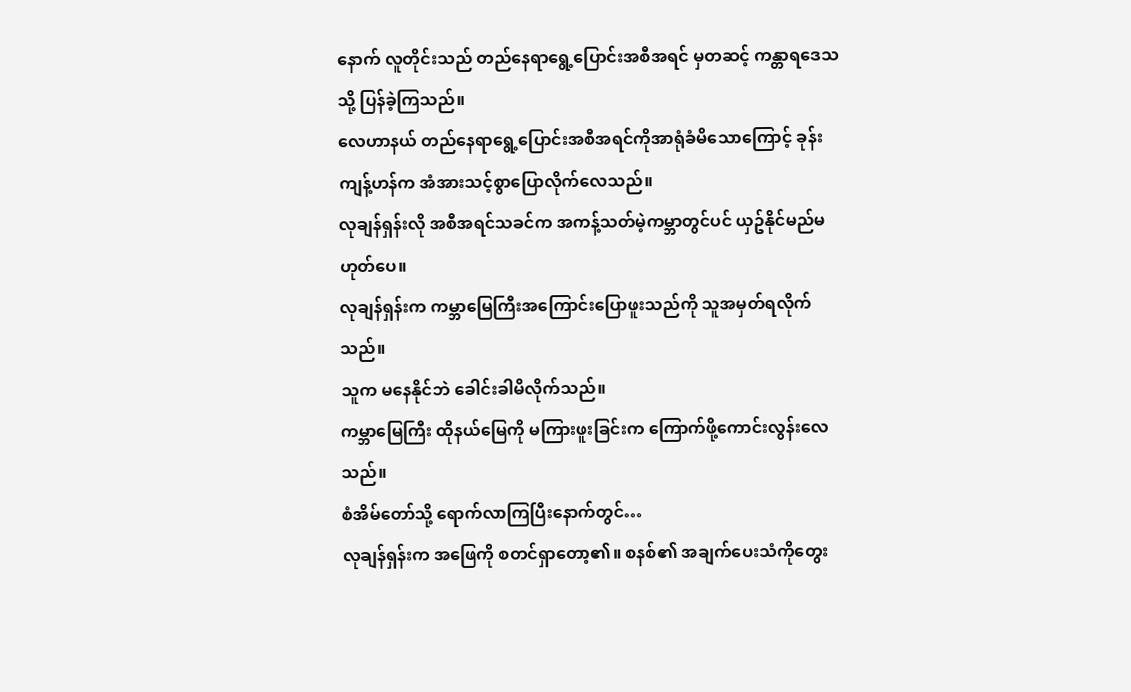နောက် လူတိုင်းသည် တည်နေရာရွေ့ပြောင်းအစီအရင် မှတဆင့် ကန္တာရဒေသသို့ ပြန်ခဲ့ကြသည်။
လေဟာနယ် တည်နေရာရွေ့ပြောင်းအစီအရင်ကိုအာရုံခံမိသောကြောင့် ခုန်းကျန့်ဟန်က အံအားသင့်စွာပြောလိုက်လေသည်။
လုချန်ရှန်းလို အစီအရင်သခင်က အကန့်သတ်မဲ့ကမ္ဘာတွင်ပင် ယှဥ်နိုင်မည်မဟုတ်ပေ။
လုချန်ရှန်းက ကမ္ဘာမြေကြီးအကြောင်းပြောဖူးသည်ကို သူအမှတ်ရလိုက်သည်။
သူက မနေနိုင်ဘဲ ခေါင်းခါမိလိုက်သည်။
ကမ္ဘာမြေကြီး ထိုနယ်မြေကို မကြားဖူးခြင်းက ကြောက်ဖို့ကောင်းလွန်းလေသည်။
စံအိမ်တော်သို့ ရောက်လာကြပြီးနောက်တွင်…
လုချန်ရှန်းက အဖြေကို စတင်ရှာတော့၏။ စနစ်၏ အချက်ပေးသံကိုတွေး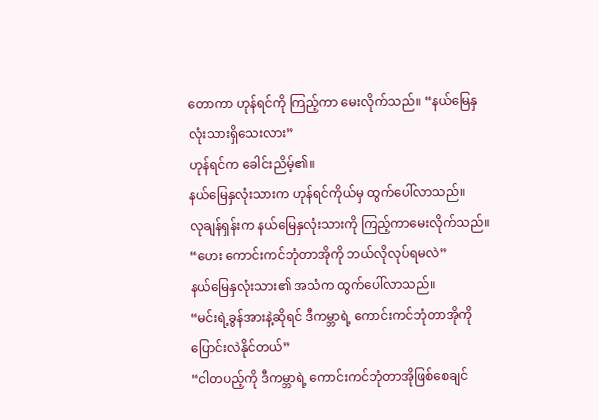တောကာ ဟုန်ရင်ကို ကြည့်ကာ မေးလိုက်သည်။ “နယ်မြေနှလုံးသားရှိသေးလား”
ဟုန်ရင်က ခေါင်းညိမ့်၏။
နယ်မြေနှလုံးသားက ဟုန်ရင်ကိုယ်မှ ထွက်ပေါ်လာသည်။
လုချန်ရှန်းက နယ်မြေနှလုံးသားကို ကြည့်ကာမေးလိုက်သည်။ “ဟေး ကောင်းကင်ဘုံတာအိုကို ဘယ်လိုလုပ်ရမလဲ”
နယ်မြေနှလုံးသား၏ အသံက ထွက်ပေါ်လာသည်။
“မင်းရဲ့ခွန်အားနဲ့ဆိုရင် ဒီကမ္ဘာရဲ့ ကောင်းကင်ဘုံတာအိုကိုပြောင်းလဲနိုင်တယ်”
“ငါတပည့်ကို ဒီကမ္ဘာရဲ့ ကောင်းကင်ဘုံတာအိုဖြစ်စေချင်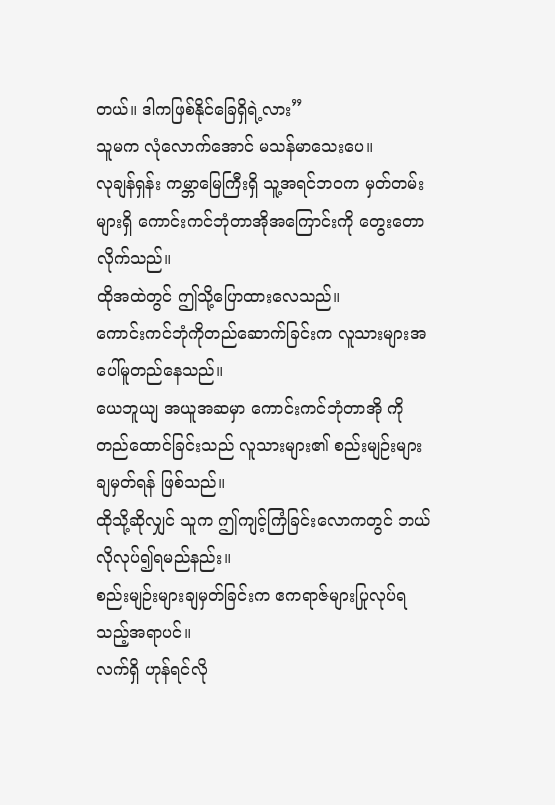တယ်။ ဒါကဖြစ်နိုင်ခြေရှိရဲ့လား”
သူမက လုံလောက်အောင် မသန်မာသေးပေ။
လုချန်ရှန်း ကမ္ဘာမြေကြီးရှိ သူ့အရင်ဘဝက မှတ်တမ်းများရှိ ကောင်းကင်ဘုံတာအိုအကြောင်းကို တွေးတောလိုက်သည်။
ထိုအထဲတွင် ဤသို့ပြောထားလေသည်။
ကောင်းကင်ဘုံကိုတည်ဆောက်ခြင်းက လူသားများအပေါ်မူတည်နေသည်။
ယေဘူယျ အယူအဆမှာ ကောင်းကင်ဘုံတာအို ကို တည်ထောင်ခြင်းသည် လူသားများ၏ စည်းမျဉ်းများ ချမှတ်ရန် ဖြစ်သည်။
ထိုသို့ဆိုလျှင် သူက ဤကျင့်ကြံခြင်းလောကတွင် ဘယ်လိုလုပ်၍ရမည်နည်း။
စည်းမျဉ်းများချမှတ်ခြင်းက ဧကရာဇ်များပြုလုပ်ရသည့်အရာပင်။
လက်ရှိ ဟုန်ရင်လို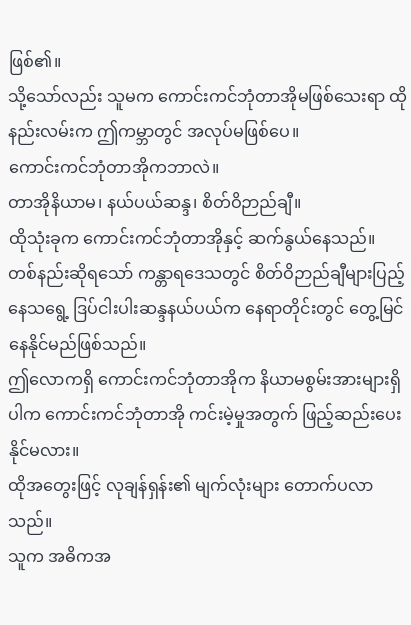ဖြစ်၏။
သို့သော်လည်း သူမက ကောင်းကင်ဘုံတာအိုမဖြစ်သေးရာ ထိုနည်းလမ်းက ဤကမ္ဘာတွင် အလုပ်မဖြစ်ပေ။
ကောင်းကင်ဘုံတာအိုကဘာလဲ။
တာအိုနိယာမ၊ နယ်ပယ်ဆန္ဒ၊ စိတ်ဝိဉာည်ချီ။
ထိုသုံးခုက ကောင်းကင်ဘုံတာအိုနှင့် ဆက်နွယ်နေသည်။
တစ်နည်းဆိုရသော် ကန္တာရဒေသတွင် စိတ်ဝိဉာည်ချီများပြည့်နေသရွေ့ ဒြပ်ငါးပါးဆန္ဒနယ်ပယ်က နေရာတိုင်းတွင် တွေ့မြင်နေနိုင်မည်ဖြစ်သည်။
ဤလောကရှိ ကောင်းကင်ဘုံတာအိုက နိယာမစွမ်းအားများရှိပါက ကောင်းကင်ဘုံတာအို ကင်းမဲ့မှုအတွက် ဖြည့်ဆည်းပေးနိုင်မလား။
ထိုအတွေးဖြင့် လုချန်ရှန်း၏ မျက်လုံးများ တောက်ပလာသည်။
သူက အဓိကအ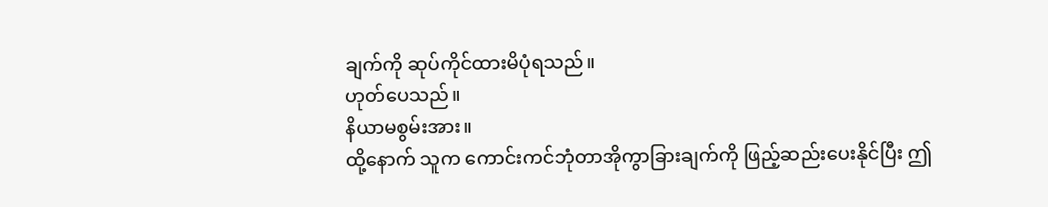ချက်ကို ဆုပ်ကိုင်ထားမိပုံရသည်။
ဟုတ်ပေသည်။
နိယာမစွမ်းအား။
ထို့နောက် သူက ကောင်းကင်ဘုံတာအိုကွာခြားချက်ကို ဖြည့်ဆည်းပေးနိုင်ပြီး ဤ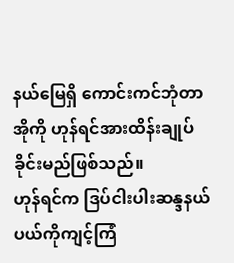နယ်မြေရှိ ကောင်းကင်ဘုံတာအိုကို ဟုန်ရင်အားထိန်းချုပ်ခိုင်းမည်ဖြစ်သည်။
ဟုန်ရင်က ဒြပ်ငါးပါးဆန္ဒနယ်ပယ်ကိုကျင့်ကြံ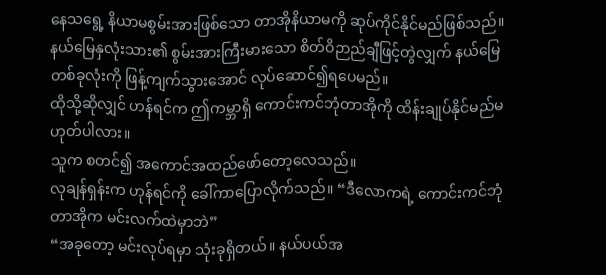နေသရွေ့ နိယာမစွမ်းအားဖြစ်သော တာအိုနိယာမကို ဆုပ်ကိုင်နိုင်မည်ဖြစ်သည်။
နယ်မြေနှလုံးသား၏ စွမ်းအားကြီးမားသော စိတ်ဝိဉာည်ချီဖြင့်တွဲလျှက် နယ်မြေတစ်ခုလုံးကို ဖြန့်ကျက်သွားအောင် လုပ်ဆောင်၍ရပေမည်။
ထိုသို့ဆိုလျှင် ဟန်ရင်က ဤကမ္ဘာရှိ ကောင်းကင်ဘုံတာအိုကို ထိန်းချုပ်နိုင်မည်မဟုတ်ပါလား။
သူက စတင်၍ အကောင်အထည်ဖော်တော့လေသည်။
လုချန်ရှန်းက ဟုန်ရင်ကို ခေါ်ကာပြောလိုက်သည်။ “ဒီလောကရဲ့ ကောင်းကင်ဘုံတာအိုက မင်းလက်ထဲမှာဘဲ”
“အခုတော့ မင်းလုပ်ရမှာ သုံးခုရှိတယ်။ နယ်ပယ်အ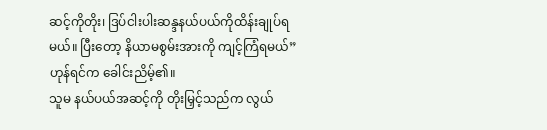ဆင့်ကိုတိုး၊ ဒြပ်ငါးပါးဆန္ဒနယ်ပယ်ကိုထိန်းချုပ်ရမယ်။ ပြီးတော့ နိယာမစွမ်းအားကို ကျင့်ကြံရမယ်”
ဟုန်ရင်က ခေါင်းညိမ့်၏။
သူမ နယ်ပယ်အဆင့်ကို တိုးမြှင့်သည်က လွယ်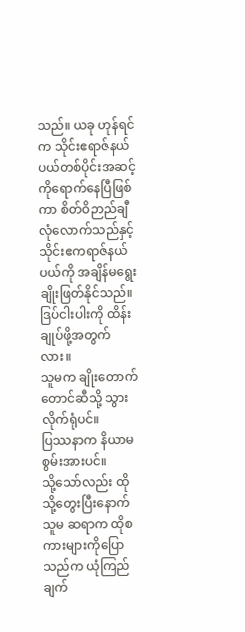သည်။ ယခု ဟုန်ရင်က သိုင်းဧရာဇ်နယ်ပယ်တစ်ပိုင်းအဆင့်ကိုရောက်နေပြီဖြစ်ကာ စိတ်ဝိဉာည်ချီလုံလောက်သည်နှင့် သိုင်းဧကရာဇ်နယ်ပယ်ကို အချိန်မရွေးချိုးဖြတ်နိုင်သည်။
ဒြပ်ငါးပါးကို ထိန်းချုပ်ဖို့အတွက်လား။
သူမက ချိုးတောက်တောင်ဆီသို့ သွားလိုက်ရုံပင်။
ပြဿနာက နိယာမစွမ်းအားပင်။
သို့သော်လည်း ထိုသို့တွေးပြီးနောက် သူမ ဆရာက ထိုစကားများကိုပြောသည်က ယုံကြည်ချက်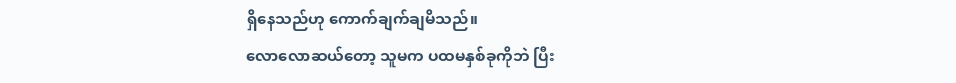ရှိနေသည်ဟု ကောက်ချက်ချမိသည်။
လောလောဆယ်တော့ သူမက ပထမနှစ်ခုကိုဘဲ ပြီး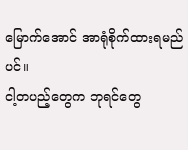မြောက်အောင် အာရုံစိုက်ထားရမည်ပင်။
ငါ့တပည့်တွေက ဘုရင်တွေ